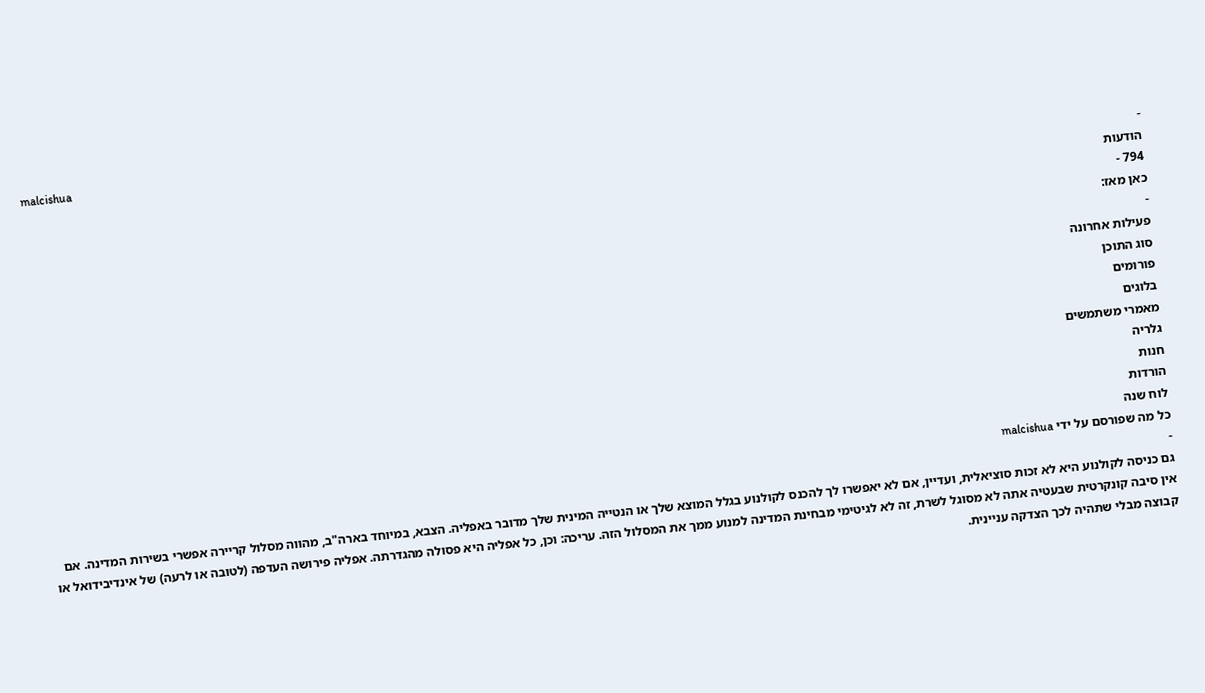malcishua
-
הודעות
794 -
כאן מאז:
-
פעילות אחרונה
סוג התוכן
פורומים
בלוגים
מאמרי משתמשים
גלריה
חנות
הורדות
לוח שנה
כל מה שפורסם על ידי malcishua
-
גם כניסה לקולנוע היא לא זכות סוציאלית, ועדיין, אם לא יאפשרו לך להכנס לקולנוע בגלל המוצא שלך או הנטייה המינית שלך מדובר באפליה. הצבא, במיוחד בארה"ב, מהווה מסלול קריירה אפשרי בשירות המדינה. אם אין סיבה קונקרטית שבעטיה אתה לא מסוגל לשרת, זה לא לגיטימי מבחינת המדינה למנוע ממך את המסלול הזה. עריכה: וכן, כל אפליה היא פסולה מהגדרתה. אפליה פירושה העדפה (לטובה או לרעה) של אינדיבידואל או קבוצה מבלי שתהיה לכך הצדקה עניינית.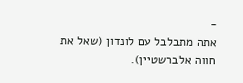-
אתה מתבלבל עם לונדון (שאל את חווה אלברשטיין).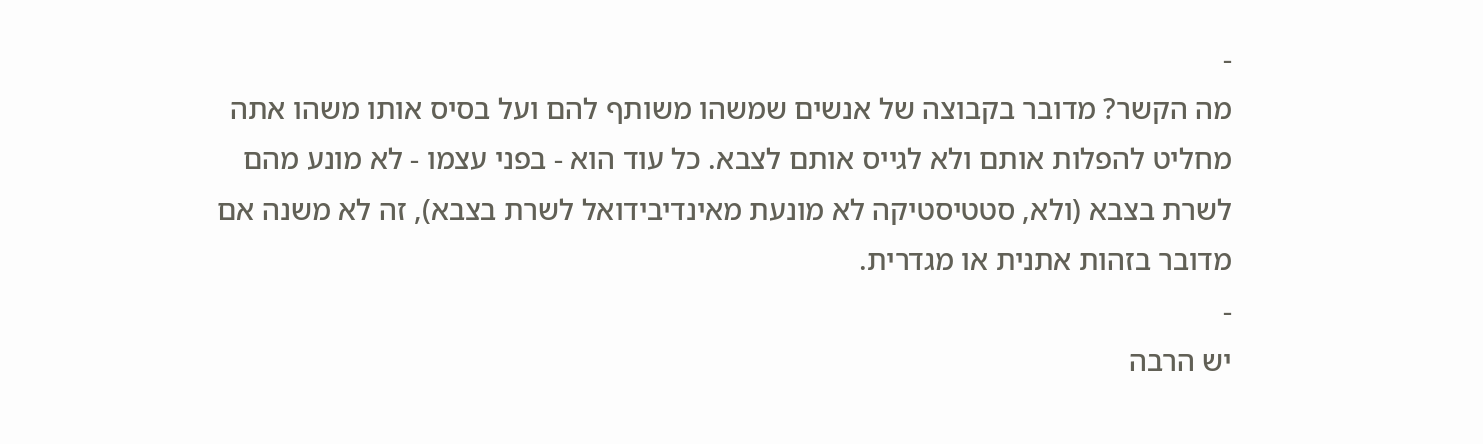-
מה הקשר? מדובר בקבוצה של אנשים שמשהו משותף להם ועל בסיס אותו משהו אתה מחליט להפלות אותם ולא לגייס אותם לצבא. כל עוד הוא - בפני עצמו - לא מונע מהם לשרת בצבא (ולא, סטטיסטיקה לא מונעת מאינדיבידואל לשרת בצבא), זה לא משנה אם מדובר בזהות אתנית או מגדרית.
-
יש הרבה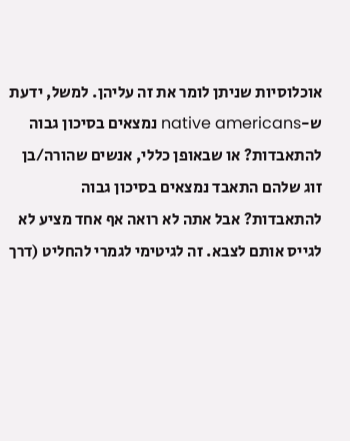אוכלוסיות שניתן לומר את זה עליהן. למשל, ידעת ש-native americans נמצאים בסיכון גבוה להתאבדות? או שבאופן כללי, אנשים שהורה/בן זוג שלהם התאבד נמצאים בסיכון גבוה להתאבדות? אבל אתה לא רואה אף אחד מציע לא לגייס אותם לצבא. זה לגיטימי לגמרי להחליט (דרך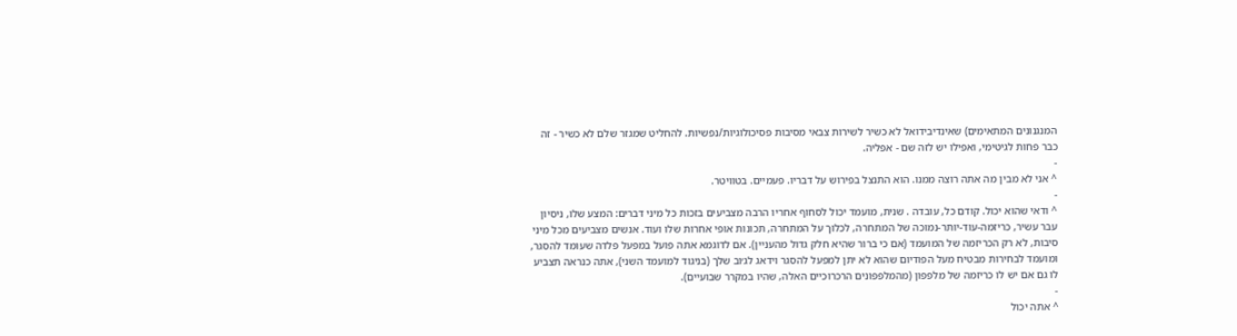המנגנונים המתאימים) שאינדיבידואל לא כשיר לשירות צבאי מסיבות פסיכולוגיות/נפשיות. להחליט שמגזר שלם לא כשיר - זה כבר פחות לגיטימי, ואפילו יש לזה שם - אפליה.
-
^ אני לא מבין מה אתה רוצה ממנו. הוא התנצל בפירוש על דבריו. פעמיים. בטוויטר.
-
^ ודאי שהוא יכול. קודם כל, עובדה . שנית, מועמד יכול לסחוף אחריו הרבה מצביעים בזכות כל מיני דברים: המצע שלו, ניסיון עבר עשיר, כריזמה-עוד-יותר-נמוכה של המתחרה, לכלוך על המתחרה, תכונות אופי אחרות שלו ועוד. אנשים מצביעים מכל מיני סיבות, לא רק הכריזמה של המועמד (אם כי ברור שהיא חלק גדול מהעניין). אם לדוגמא אתה פועל במפעל פלדה שעומד להסגר, ומועמד לבחירות מבטיח מעל הפודיום שהוא לא יתן למפעל להסגר וידאג לג׳וב שלך (בניגוד למועמד השני), אתה כנראה תצביע לו גם אם יש לו כריזמה של מלפפון (מהמלפפונים הרכרוכיים האלה, שהיו במקרר שבועיים).
-
^ אתה יכול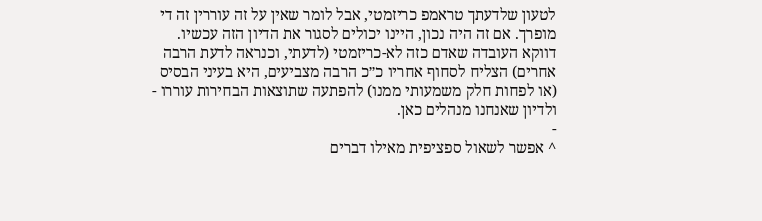לטעון שלדעתך טראמפ כריזמטי, אבל לומר שאין על זה עוררין זה די מופרך. אם זה היה נכון, היינו יכולים לסגור את הדיון הזה עכשיו. דווקא העובדה שאדם כזה לא-כריזמטי (לדעתי, וכנראה לדעת הרבה אחרים) הצליח לסחוף אחריו כ״כ הרבה מצביעים, היא בעיני הבסיס (או לפחות חלק משמעותי ממנו) להפתעה שתוצאות הבחירות עוררו - ולדיון שאנחנו מנהלים כאן.
-
^ אפשר לשאול ספציפית מאילו דברים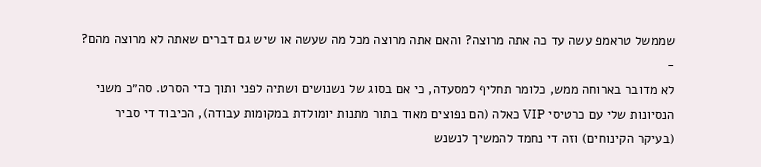שממשל טראמפ עשה עד כה אתה מרוצה? והאם אתה מרוצה מכל מה שעשה או שיש גם דברים שאתה לא מרוצה מהם?
-
לא מדובר בארוחה ממש, כלומר תחליף למסעדה, כי אם בסוג של נשנושים ושתיה לפני ותוך כדי הסרט. סה״כ משני הנסיונות שלי עם כרטיסי VIP כאלה (הם נפוצים מאוד בתור מתנות יומולדת במקומות עבודה), הכיבוד די סביר (בעיקר הקינוחים) וזה די נחמד להמשיך לנשנש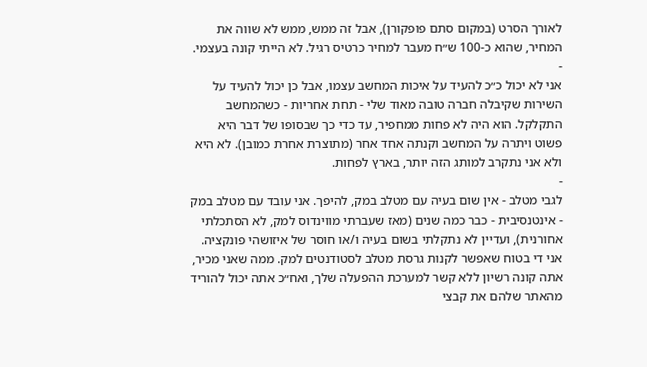לאורך הסרט (במקום סתם פופקורן), אבל זה ממש, ממש לא שווה את המחיר, שהוא כ-100 ש״ח מעבר למחיר כרטיס רגיל. לא הייתי קונה בעצמי.
-
אני לא יכול כ״כ להעיד על איכות המחשב עצמו, אבל כן יכול להעיד על השירות שקיבלה חברה טובה מאוד שלי - תחת אחריות - כשהמחשב התקלקל. הוא היה לא פחות ממחפיר, עד כדי כך שבסופו של דבר היא פשוט ויתרה על המחשב וקנתה אחד אחר (מתוצרת אחרת כמובן). לא היא ולא אני נתקרב למותג הזה יותר, בארץ לפחות.
-
לגבי מטלב - אין שום בעיה עם מטלב במק, להיפך. אני עובד עם מטלב במק - אינטנסיבית - כבר כמה שנים (מאז שעברתי מווינדוס למק, לא הסתכלתי אחורנית), ועדיין לא נתקלתי בשום בעיה ו/או חוסר של איזושהי פונקציה. אני די בטוח שאפשר לקנות גרסת מטלב לסטודנטים למק. ממה שאני מכיר, אתה קונה רשיון ללא קשר למערכת ההפעלה שלך, ואח״כ אתה יכול להוריד מהאתר שלהם את קבצי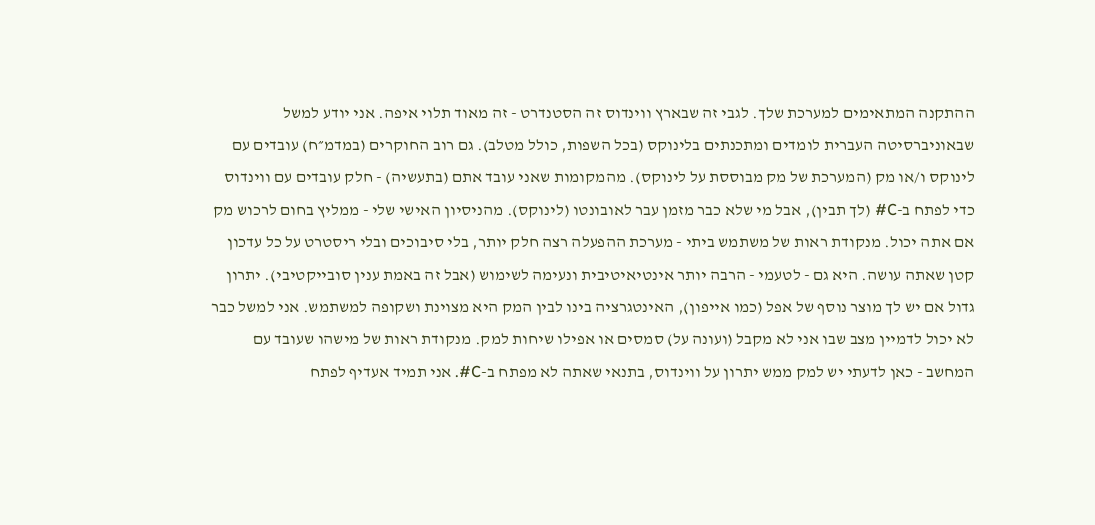ההתקנה המתאימים למערכת שלך. לגבי זה שבארץ ווינדוס זה הסטנדרט - זה מאוד תלוי איפה. אני יודע למשל שבאוניברסיטה העברית לומדים ומתכנתים בלינוקס (בכל השפות, כולל מטלב). גם רוב החוקרים (במדמ״ח) עובדים עם לינוקס ו/או מק (המערכת של מק מבוססת על לינוקס). מהמקומות שאני עובד אתם (בתעשיה) - חלק עובדים עם ווינדוס כדי לפתח ב-C# (לך תבין), אבל מי שלא כבר מזמן עבר לאובונטו (לינוקס). מהניסיון האישי שלי - ממליץ בחום לרכוש מק אם אתה יכול. מנקודת ראות של משתמש ביתי - מערכת ההפעלה רצה חלק יותר, בלי סיבוכים ובלי ריסטרט על כל עדכון קטן שאתה עושה. היא גם - לטעמי - הרבה יותר אינטיאיטיבית ונעימה לשימוש (אבל זה באמת ענין סובייקטיבי). יתרון גדול אם יש לך מוצר נוסף של אפל (כמו אייפון), האינטגרציה בינו לבין המק היא מצוינת ושקופה למשתמש. אני למשל כבר לא יכול לדמיין מצב שבו אני לא מקבל (ועונה על) סמסים או אפילו שיחות למק. מנקודת ראות של מישהו שעובד עם המחשב - כאן לדעתי יש למק ממש יתרון על ווינדוס, בתנאי שאתה לא מפתח ב-C#. אני תמיד אעדיף לפתח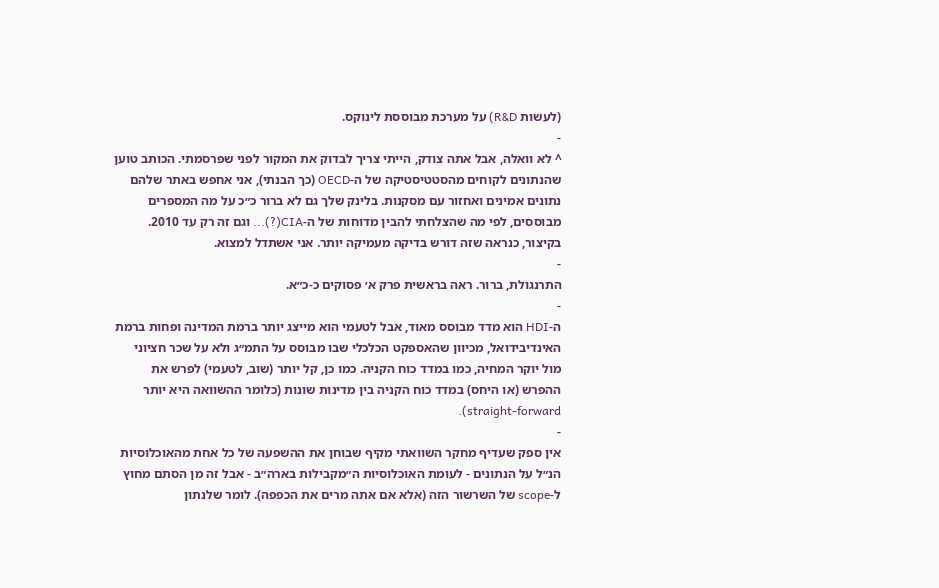(לעשות R&D) על מערכת מבוססת לינוקס.
-
^ לא וואלה, אבל אתה צודק, הייתי צריך לבדוק את המקור לפני שפרסמתי. הכותב טוען שהנתונים לקוחים מהסטטיסטיקה של ה-OECD (כך הבנתי), אני אחפש באתר שלהם נתונים אמינים ואחזור עם מסקנות. בלינק שלך גם לא ברור כ״כ על מה המספרים מבוססים, לפי מה שהצלחתי להבין מדוחות של ה-CIA(?)... וגם זה רק עד 2010. בקיצור, כנראה שזה דורש בדיקה מעמיקה יותר. אני אשתדל למצוא.
-
התרנגולת, ברור. ראה בראשית פרק א׳ פסוקים כ-כ״א.
-
ה-HDI הוא מדד מבוסס מאוד, אבל לטעמי הוא מייצג יותר ברמת המדינה ופחות ברמת האינדיבידואל, מכיוון שהאספקט הכלכלי שבו מבוסס על התמ״ג ולא על שכר חציוני מול יוקר המחיה, כמו במדד כוח הקניה. כמו כן, קל יותר (שוב, לטעמי) לפרש את ההפרש (או היחס) במדד כוח הקניה בין מדינות שונות (כלומר ההשוואה היא יותר straight-forward).
-
אין ספק שעדיף מחקר השוואתי מקיף שבוחן את ההשפעה של כל אחת מהאוכלוסיות הנ״ל על הנתונים - לעומת האוכלוסיות ה״מקבילות בארה״ב - אבל זה מן הסתם מחוץ ל-scope של השרשור הזה (אלא אם אתה מרים את הכפפה). לומר שלנתון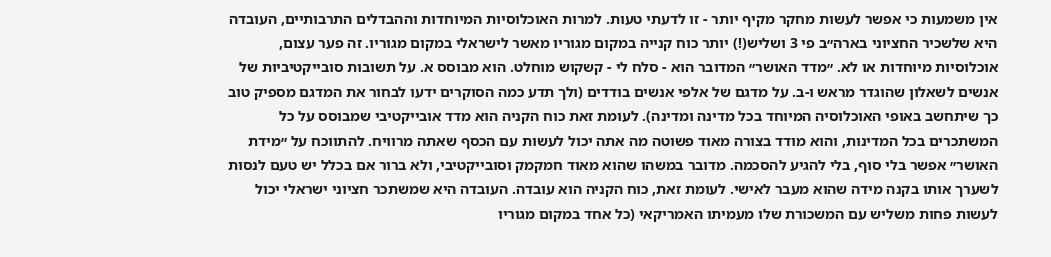אין משמעות כי אפשר לעשות מחקר מקיף יותר - זו לדעתי טעות. למרות האוכלוסיות המיוחדות וההבדלים התרבותיים, העובדה היא שלשכיר החציוני בארה״ב פי 3 ושליש(!) יותר כוח קנייה במקום מגוריו מאשר לישראלי במקום מגוריו. זה פער עצום, אוכלוסיות מיוחדות או לא. ״מדד האושר״ המדובר הוא - סלח לי - קשקוש מוחלט. הוא מבוסס א. על תשובות סובייקטיביות של אנשים לשאלון שהוגדר מראש ו-ב. על מדגם של אלפי אנשים בודדים (ולך תדע כמה הסוקרים ידעו לבחור את המדגם מספיק טוב כך שיתחשב באופי האוכלוסיה המיוחד בכל מדינה ומדינה). לעומת זאת כוח הקניה הוא מדד אובייקטיבי שמבוסס על כל המשתכרים בכל המדינות, והוא מודד בצורה מאוד פשוטה מה אתה יכול לעשות עם הכסף שאתה מרוויח. להתווכח על ״מידת האושר״ אפשר בלי סוף, בלי להגיע להסכמה. מדובר במשהו שהוא מאוד חמקמק וסובייקטיבי, ולא ברור אם בכלל יש טעם לנסות לשערך אותו בקנה מידה שהוא מעבר לאישי. לעומת זאת, כוח הקניה הוא עובדה. העובדה היא שמשתכר חציוני ישראלי יכול לעשות פחות משליש עם המשכורת שלו מעמיתו האמריקאי (כל אחד במקום מגוריו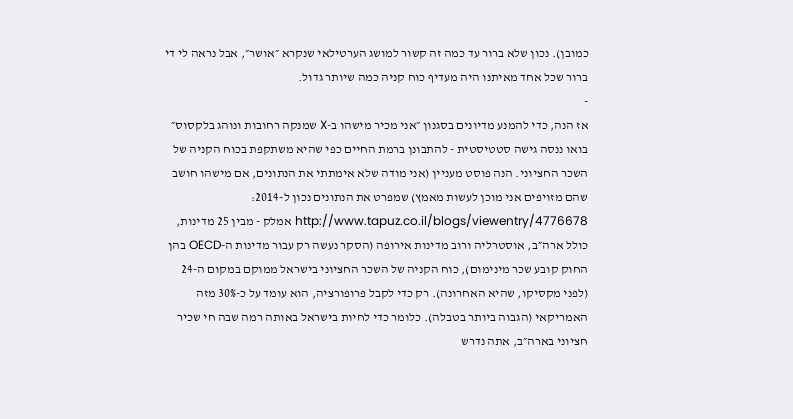כמובן). נכון שלא ברור עד כמה זה קשור למושג הערטילאי שנקרא ״אושר״, אבל נראה לי די ברור שכל אחד מאיתנו היה מעדיף כוח קניה כמה שיותר גדול.
-
אז הנה, כדי להמנע מדיונים בסגנון ״אני מכיר מישהו ב-X שמנקה רחובות ונוהג בלקסוס״ בואו ננסה גישה סטטיסטית - להתבונן ברמת החיים כפי שהיא משתקפת בכוח הקניה של השכר החציוני. הנה פוסט מעניין (אני מודה שלא אימתתי את הנתונים, אם מישהו חושב שהם מזויפים אני מוכן לעשות מאמץ) שמפרט את הנתונים נכון ל-2014: http://www.tapuz.co.il/blogs/viewentry/4776678 אמלק - מבין 25 מדינות, כולל ארה״ב, אוסטרליה ורוב מדינות אירופה (הסקר נעשה רק עבור מדינות ה-OECD בהן החוק קובע שכר מינימום), כוח הקניה של השכר החציוני בישראל ממוקם במקום ה-24 (לפני מקסיקו, שהיא האחרונה). רק כדי לקבל פרופורציה, הוא עומד על כ-30% מזה האמריקאי (הגבוה ביותר בטבלה). כלומר כדי לחיות בישראל באותה רמה שבה חי שכיר חציוני בארה״ב, אתה נדרש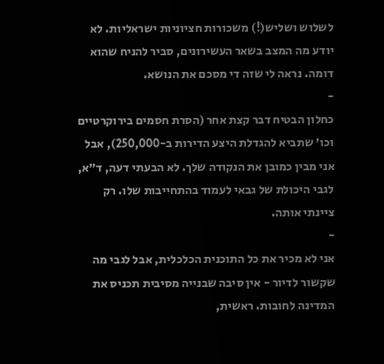לשלוש ושליש(!) משכורות חציוניות ישראליות. לא יודע מה המצב בשאר העשירונים, סביר להניח שהוא דומה. נראה לי שזה די מסכם את הנושא.
-
כחלון הבטיח דבר קצת אחר (הסרת חסמים בירוקרטיים וכו׳ שתביא להגדלת היצע הדירות ב-250,000), אבל אני מבין כמובן את הנקודה שלך. לא הבעתי דעה, ד״א, לגבי היכולת של גבאי לעמוד בהתחייבות שלו. רק ציינתי אותה.
-
אני לא מכיר את כל התוכנית הכלכלית, אבל לגבי מה שקשור לדיור - אין סיבה שבנייה מסיבית תכניס את המדינה לחובות. ראשית,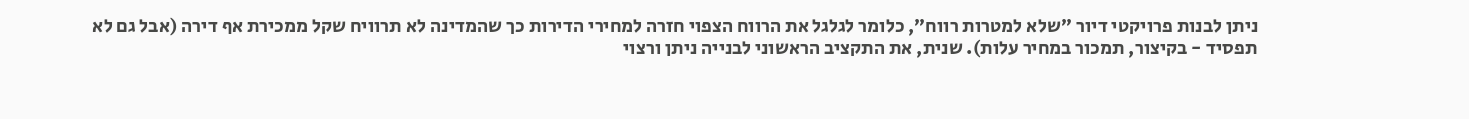ניתן לבנות פרויקטי דיור ״שלא למטרות רווח״, כלומר לגלגל את הרווח הצפוי חזרה למחירי הדירות כך שהמדינה לא תרוויח שקל ממכירת אף דירה (אבל גם לא תפסיד - בקיצור, תמכור במחיר עלות). שנית, את התקציב הראשוני לבנייה ניתן ורצוי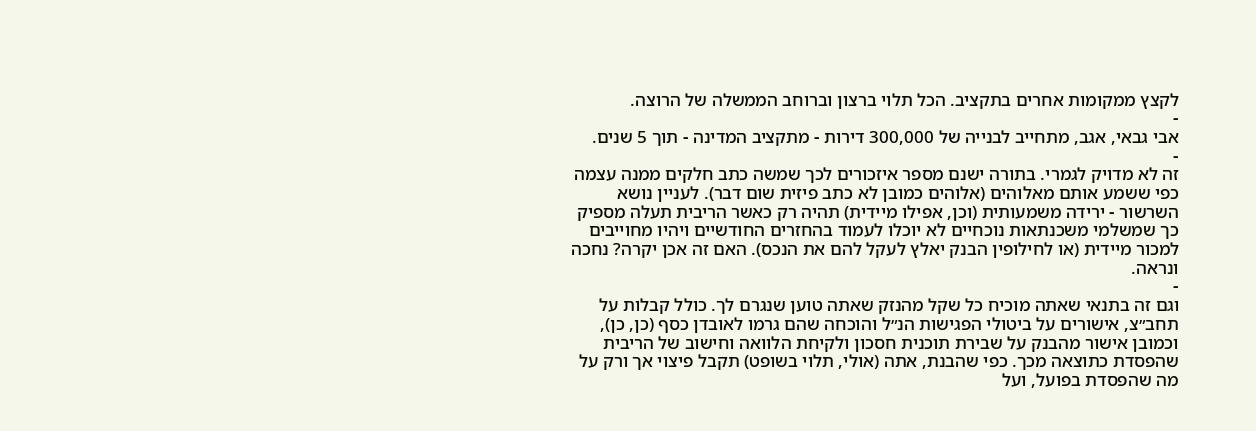לקצץ ממקומות אחרים בתקציב. הכל תלוי ברצון וברוחב הממשלה של הרוצה.
-
אבי גבאי, אגב, מתחייב לבנייה של 300,000 דירות - מתקציב המדינה - תוך 5 שנים.
-
זה לא מדויק לגמרי. בתורה ישנם מספר איזכורים לכך שמשה כתב חלקים ממנה עצמה כפי ששמע אותם מאלוהים (אלוהים כמובן לא כתב פיזית שום דבר). לעניין נושא השרשור - ירידה משמעותית (וכן, אפילו מיידית) תהיה רק כאשר הריבית תעלה מספיק כך שמשלמי משכנתאות נוכחיים לא יוכלו לעמוד בהחזרים החודשיים ויהיו מחוייבים למכור מיידית (או לחילופין הבנק יאלץ לעקל להם את הנכס). האם זה אכן יקרה? נחכה ונראה.
-
וגם זה בתנאי שאתה מוכיח כל שקל מהנזק שאתה טוען שנגרם לך. כולל קבלות על תחב״צ, אישורים על ביטולי הפגישות הנ״ל והוכחה שהם גרמו לאובדן כסף (כן, כן), וכמובן אישור מהבנק על שבירת תוכנית חסכון ולקיחת הלוואה וחישוב של הריבית שהפסדת כתוצאה מכך. כפי שהבנת, אתה (אולי, תלוי בשופט) תקבל פיצוי אך ורק על מה שהפסדת בפועל, ועל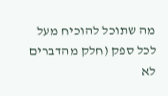מה שתוכל להוכיח מעל לכל ספק (חלק מהדברים לא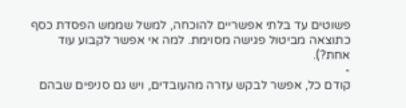פשוטים עד בלתי אפשריים להוכחה, למשל שממש הפסדת כסף כתוצאה מביטול פגישה מסוימת. למה אי אפשר לקבוע עוד אחת?).
-
קודם כל, אפשר לבקש עזרה מהעובדים, ויש גם סניפים שבהם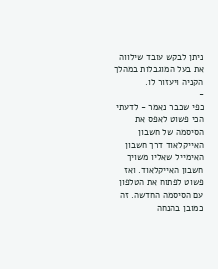ניתן לבקש עובד שילווה את בעל המוגבלות במהלך הקניה ויעזור לו.
-
כפי שכבר נאמר - לדעתי הכי פשוט לאפס את הסיסמה של חשבון האייקלאוד דרך חשבון האימייל שאליו משויך חשבון האייקלאוד. ואז פשוט לפתוח את הטלפון עם הסיסמה החדשה. זה כמובן בהנחה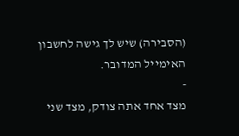(הסבירה) שיש לך גישה לחשבון האימייל המדובר.
-
מצד אחד אתה צודק, מצד שני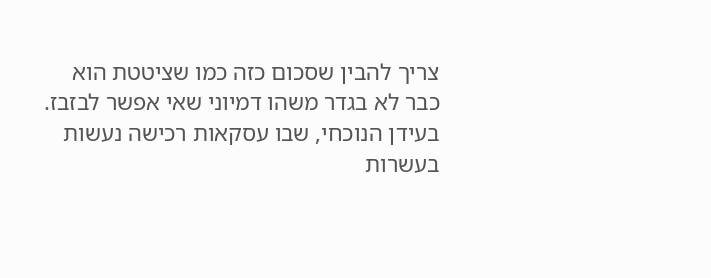צריך להבין שסכום כזה כמו שציטטת הוא כבר לא בגדר משהו דמיוני שאי אפשר לבזבז. בעידן הנוכחי, שבו עסקאות רכישה נעשות בעשרות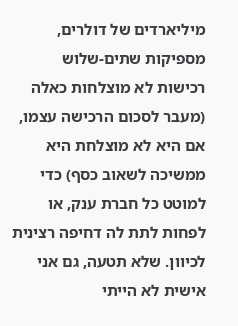מיליארדים של דולרים, מספיקות שתים-שלוש רכישות לא מוצלחות כאלה (מעבר לסכום הרכישה עצמו, אם היא לא מוצלחת היא ממשיכה לשאוב כסף) כדי למוטט כל חברת ענק, או לפחות לתת לה דחיפה רצינית לכיוון. שלא תטעה, גם אני אישית לא הייתי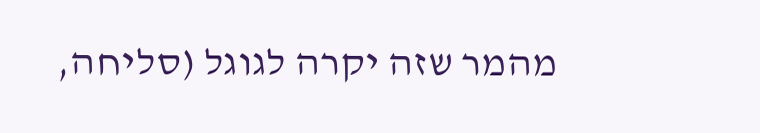מהמר שזה יקרה לגוגל (סליחה,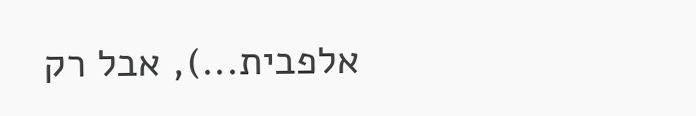אלפבית...), אבל רק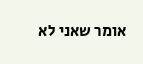אומר שאני לא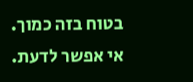בטוח בזה כמוך. אי אפשר לדעת.